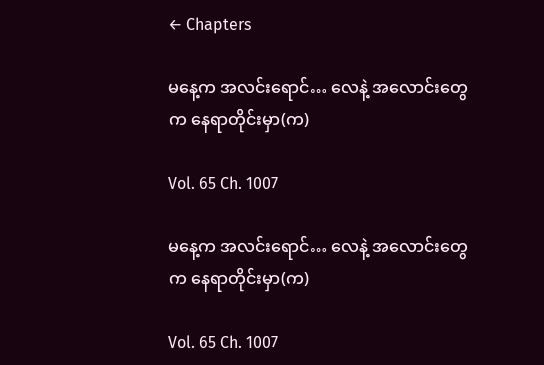← Chapters

မနေ့က အလင်းရောင်… လေနဲ့ အလောင်းတွေက နေရာတိုင်းမှာ(က)

Vol. 65 Ch. 1007

မနေ့က အလင်းရောင်… လေနဲ့ အလောင်းတွေက နေရာတိုင်းမှာ(က)

Vol. 65 Ch. 1007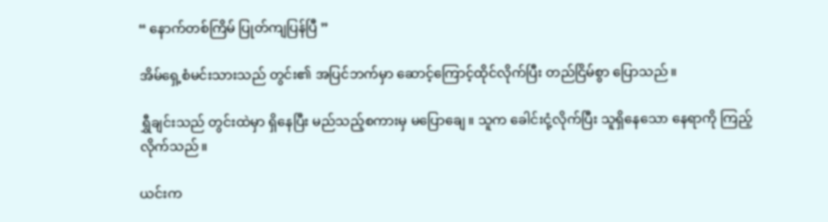“ နောက်တစ်ကြိမ် ပြုတ်ကျပြန်ပြီ ”

အိမ်ရှေ့စံမင်းသားသည် တွင်း၏ အပြင်ဘက်မှာ ဆောင့်ကြောင့်ထိုင်လိုက်ပြီး တည်ငြိမ်စွာ ပြောသည်။

ရွှီချင်းသည် တွင်းထဲမှာ ရှိနေပြီး မည်သည့်စကားမှ မပြောချေ။ သူက ခေါင်းငုံ့လိုက်ပြီး သူရှိနေသော နေရာကို ကြည့်လိုက်သည်။

ယင်းက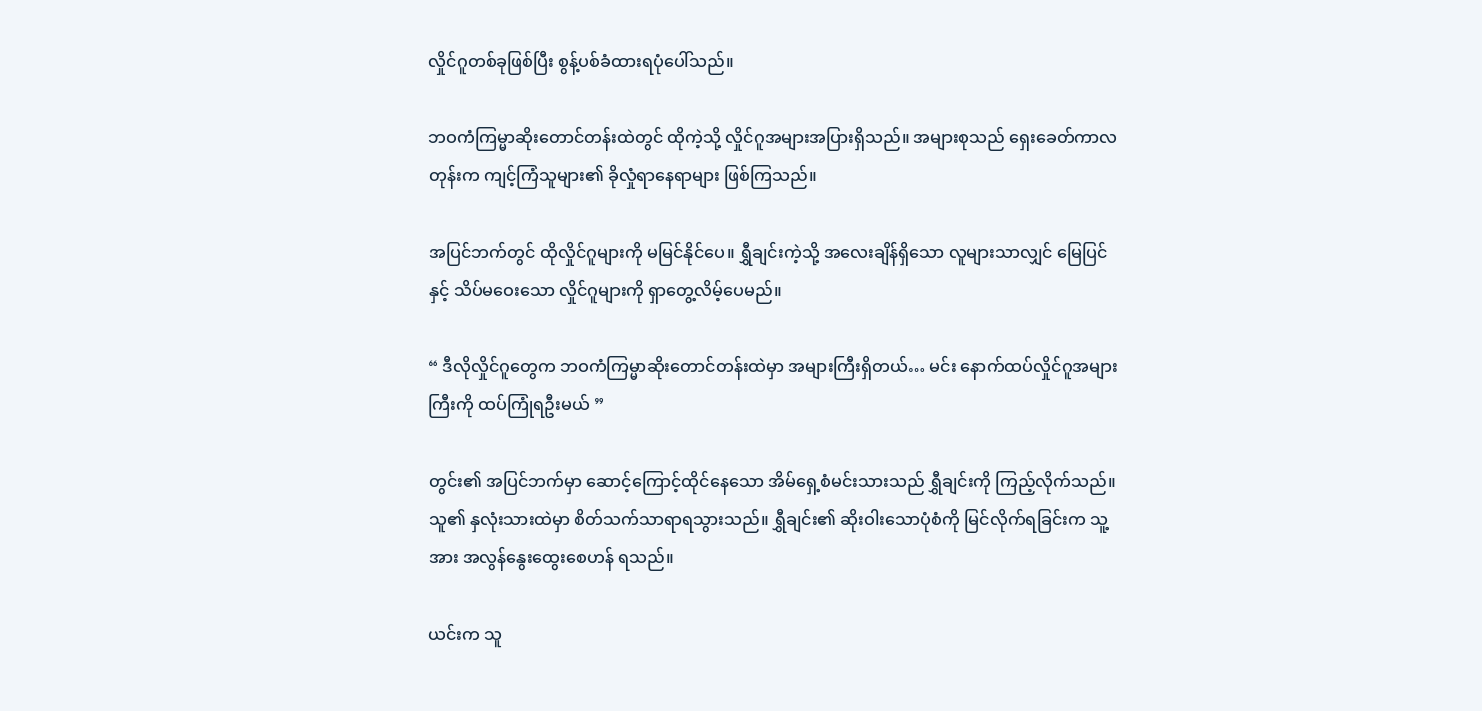လှိုင်ဂူတစ်ခုဖြစ်ပြီး စွန့်ပစ်ခံထားရပုံပေါ်သည်။

ဘဝကံကြမ္မာဆိုးတောင်တန်းထဲတွင် ထိုကဲ့သို့ လှိုင်ဂူအများအပြားရှိသည်။ အများစုသည် ရှေးခေတ်ကာလတုန်းက ကျင့်ကြံသူများ၏ ခိုလှုံရာနေရာများ ဖြစ်ကြသည်။

အပြင်ဘက်တွင် ထိုလှိုင်ဂူများကို မမြင်နိုင်ပေ။ ရွှီချင်းကဲ့သို့ အလေးချိန်ရှိသော လူများသာလျှင် မြေပြင်နှင့် သိပ်မဝေးသော လှိုင်ဂူများကို ရှာတွေ့လိမ့်ပေမည်။

“ ဒီလိုလှိုင်ဂူတွေက ဘဝကံကြမ္မာဆိုးတောင်တန်းထဲမှာ အများကြီးရှိတယ်… မင်း နောက်ထပ်လှိုင်ဂူအများကြီးကို ထပ်ကြုံရဦးမယ် ”

တွင်း၏ အပြင်ဘက်မှာ ဆောင့်ကြောင့်ထိုင်နေသော အိမ်ရှေ့စံမင်းသားသည် ရွှီချင်းကို ကြည့်လိုက်သည်။ သူ၏ နှလုံးသားထဲမှာ စိတ်သက်သာရာရသွားသည်။ ရွှီချင်း၏ ဆိုးဝါးသောပုံစံကို မြင်လိုက်ရခြင်းက သူ့အား အလွန်နွေးထွေးစေဟန် ရသည်။

ယင်းက သူ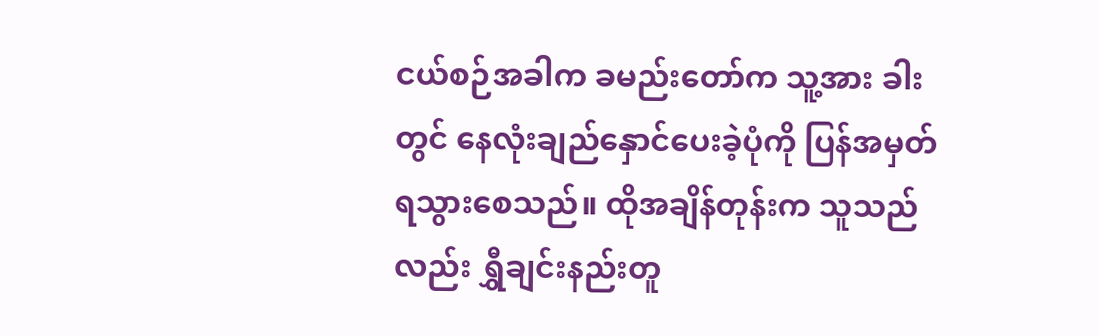ငယ်စဉ်အခါက ခမည်းတော်က သူ့အား ခါးတွင် နေလုံးချည်နှောင်ပေးခဲ့ပုံကို ပြန်အမှတ်ရသွားစေသည်။ ထိုအချိန်တုန်းက သူသည်လည်း ရွှီချင်းနည်းတူ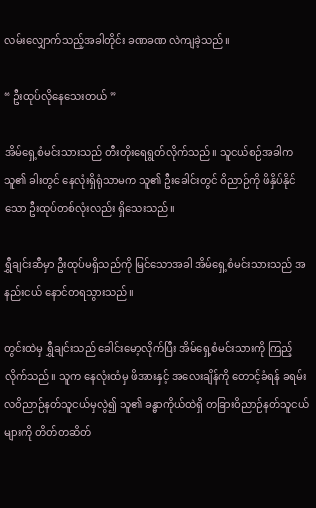လမ်းလျှောက်သည့်အခါတိုင်း ခဏခဏ လဲကျခဲ့သည်။

“ ဦးထုပ်လိုနေသေးတယ် ”

အိမ်ရှေ့စံမင်းသားသည် တီးတိုးရေရွတ်လိုက်သည်။ သူငယ်စဉ်အခါက သူ၏ ခါးတွင် နေလုံးရှိရုံသာမက သူ၏ ဦးခေါင်းတွင် ဝိညာဉ်ကို ဖိနှိပ်နိုင်သော ဦးထုပ်တစ်လုံးလည်း ရှိသေးသည်။

ရွှီချင်းဆီမှာ ဦးထုပ်မရှိသည်ကို မြင်သောအခါ အိမ်ရှေ့စံမင်းသားသည် အနည်းငယ် နောင်တရသွားသည်။

တွင်းထဲမှ ရွှီချင်းသည် ခေါင်းမော့လိုက်ပြီး အိမ်ရှေ့စံမင်းသားကို ကြည့်လိုက်သည်။ သူက နေလုံးထံမှ ဖိအားနှင့် အလေးချိန်ကို တောင့်ခံရန် ခရမ်းလဝိညာဉ်နတ်သူငယ်မှလွဲ၍ သူ၏ ခန္ဓာကိုယ်ထဲရှိ တခြားဝိညာဉ်နတ်သူငယ်များကို တိတ်တဆိတ်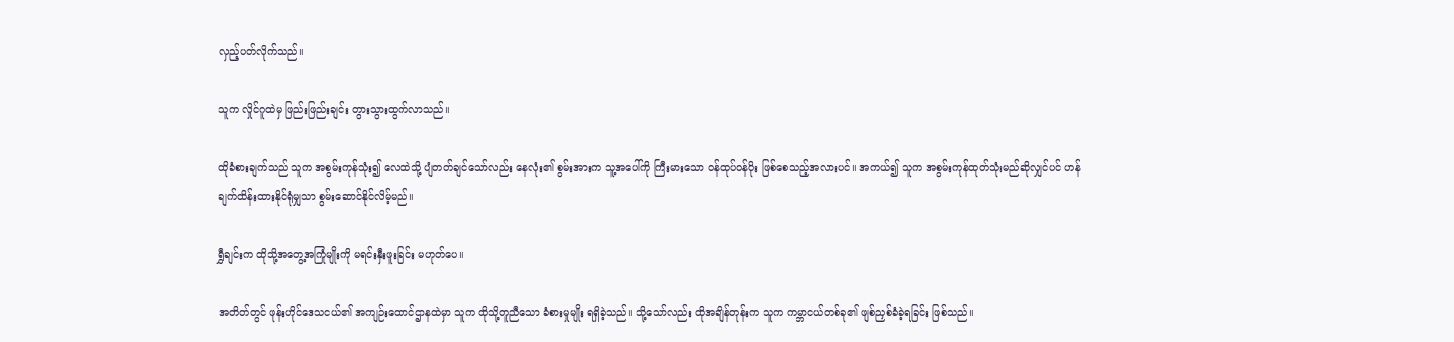လှည့်ပတ်လိုက်သည်။

သူက လှိုင်ဂူထဲမှ ဖြည်းဖြည်းချင်း တွားသွားထွက်လာသည်။

ထိုခံစားချက်သည် သူက အစွမ်းကုန်သုံး၍ လေထဲသို့ ပျံတတ်ချင်သော်လည်း နေလုံး၏ စွမ်းအားက သူ့အပေါ်ကို ကြီးမားသော ဝန်ထုပ်ဝန်ပိုး ဖြစ်စေသည့်အလားပင်။ အကယ်၍ သူက အစွမ်းကုန်ထုတ်သုံးမည်ဆိုလျှင်ပင် ဟန်ချက်ထိန်းထားနိုင်ရုံမျှသာ စွမ်းဆောင်နိုင်လိမ့်မည်။

ရွှီချင်းက ထိုသို့အတွေ့အကြုံမျိုးကို မရင်းနှီးဖူးခြင်း မဟုတ်ပေ။

အတိတ်တွင် ဖုန်းဟိုင်ဒေသငယ်၏ အကျဉ်းထောင်ဌာနထဲမှာ သူက ထိုသို့တူညီသော ခံစားမှုမျိုး ရရှိခဲ့သည်။ သို့သော်လည်း ထိုအချိန်တုန်းက သူက ကမ္ဘာငယ်တစ်ခု၏ ဖျစ်ညှစ်ခံခဲ့ရခြင်း ဖြစ်သည်။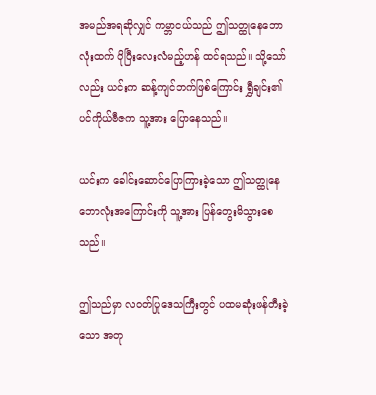အမည်အရဆိုလျှင် ကမ္ဘာငယ်သည် ဤသတ္ထုနေဘောလုံးထက် ပိုပြီးလေးလံမည့်ဟန် ထင်ရသည်။ သို့သော်လည်း ယင်းက ဆန့်ကျင်ဘက်ဖြစ်ကြောင်း ရွှီချင်း၏ ပင်ကိုယ်ဗီဇက သူ့အား ပြောနေသည်။

ယင်းက ခေါင်းဆောင်ပြောကြားခဲ့သော ဤသတ္ထုနေဘောလုံးအကြောင်းကို သူ့အား ပြန်တွေးမိသွားစေသည်။

ဤသည်မှာ လဝတ်ပြုဒေသကြီးတွင် ပထမဆုံးဖန်တီးခဲ့သော အတု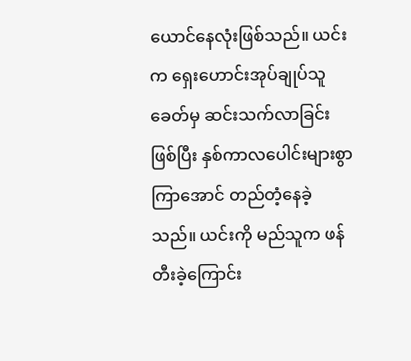ယောင်နေလုံးဖြစ်သည်။ ယင်းက ရှေးဟောင်းအုပ်ချုပ်သူခေတ်မှ ဆင်းသက်လာခြင်းဖြစ်ပြီး နှစ်ကာလပေါင်းများစွာကြာအောင် တည်တံ့နေခဲ့သည်။ ယင်းကို မည်သူက ဖန်တီးခဲ့ကြောင်း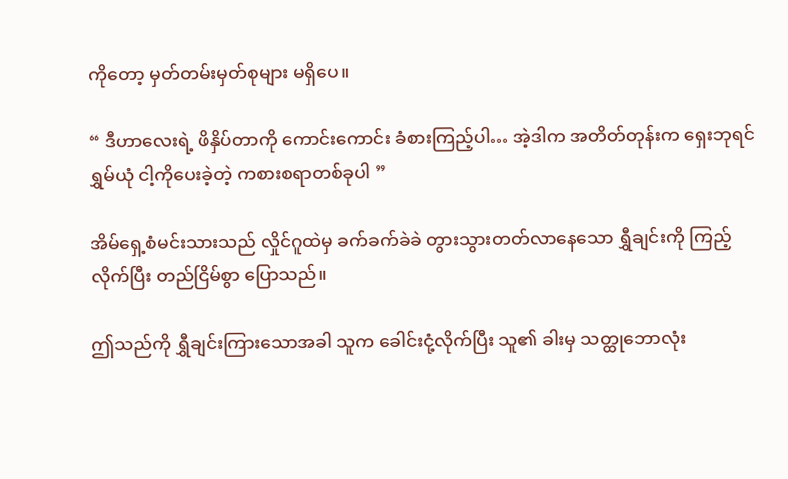ကိုတော့ မှတ်တမ်းမှတ်စုများ မရှိပေ။

“ ဒီဟာလေးရဲ့ ဖိနှိပ်တာကို ကောင်းကောင်း ခံစားကြည့်ပါ… အဲ့ဒါက အတိတ်တုန်းက ရှေးဘုရင်ရွှမ်ယုံ ငါ့ကိုပေးခဲ့တဲ့ ကစားစရာတစ်ခုပါ ”

အိမ်ရှေ့စံမင်းသားသည် လှိုင်ဂူထဲမှ ခက်ခက်ခဲခဲ တွားသွားတတ်လာနေသော ရွှီချင်းကို ကြည့်လိုက်ပြီး တည်ငြိမ်စွာ ပြောသည်။

ဤသည်ကို ရွှီချင်းကြားသောအခါ သူက ခေါင်းငုံ့လိုက်ပြီး သူ၏ ခါးမှ သတ္ထုဘောလုံး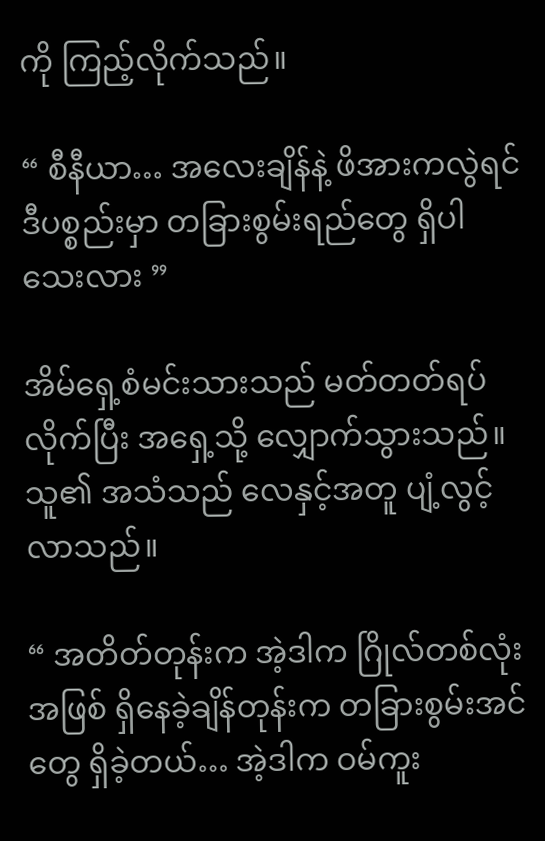ကို ကြည့်လိုက်သည်။

“ စီနီယာ… အလေးချိန်နဲ့ ဖိအားကလွဲရင် ဒီပစ္စည်းမှာ တခြားစွမ်းရည်တွေ ရှိပါသေးလား ”

အိမ်ရှေ့စံမင်းသားသည် မတ်တတ်ရပ်လိုက်ပြီး အရှေ့သို့ လျှောက်သွားသည်။ သူ၏ အသံသည် လေနှင့်အတူ ပျံ့လွင့်လာသည်။

“ အတိတ်တုန်းက အဲ့ဒါက ဂြိုလ်တစ်လုံးအဖြစ် ရှိနေခဲ့ချိန်တုန်းက တခြားစွမ်းအင်တွေ ရှိခဲ့တယ်… အဲ့ဒါက ဝမ်ကူး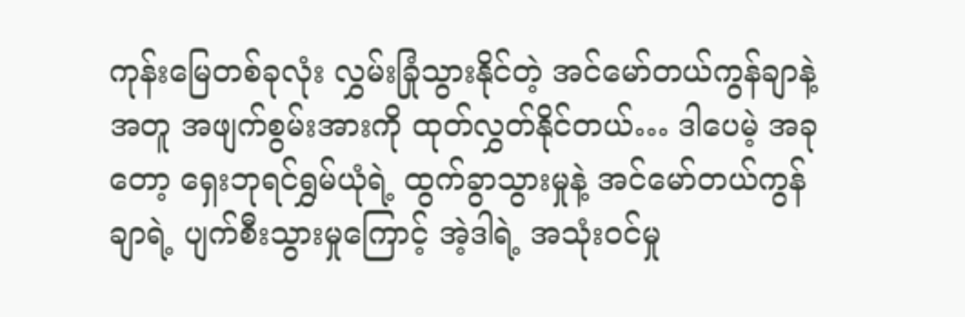ကုန်းမြေတစ်ခုလုံး လွှမ်းခြုံသွားနိုင်တဲ့ အင်မော်တယ်ကွန်ချာနဲ့အတူ အဖျက်စွမ်းအားကို ထုတ်လွှတ်နိုင်တယ်… ဒါပေမဲ့ အခုတော့ ရှေးဘုရင်ရွှမ်ယုံရဲ့ ထွက်ခွာသွားမှုနဲ့ အင်မော်တယ်ကွန်ချာရဲ့ ပျက်စီးသွားမှုကြောင့် အဲ့ဒါရဲ့ အသုံးဝင်မှု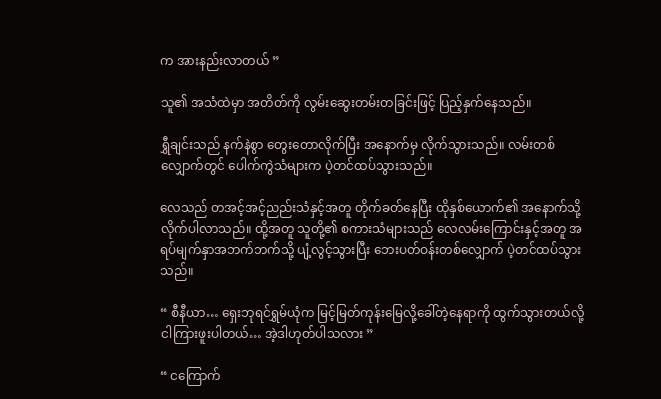က အားနည်းလာတယ် ”

သူ၏ အသံထဲမှာ အတိတ်ကို လွမ်းဆွေးတမ်းတခြင်းဖြင့် ပြည့်နှက်နေသည်။

ရွှီချင်းသည် နက်နဲစွာ တွေးတောလိုက်ပြီး အနောက်မှ လိုက်သွားသည်။ လမ်းတစ်လျှောက်တွင် ပေါက်ကွဲသံများက ပဲ့တင်ထပ်သွားသည်။

လေသည် တအင့်အင့်ညည်းသံနှင့်အတူ တိုက်ခတ်နေပြီး ထိုနှစ်ယောက်၏ အနောက်သို့ လိုက်ပါလာသည်။ ထို့အတူ သူတို့၏ စကားသံများသည် လေလမ်းကြောင်းနှင့်အတူ အရပ်မျက်နှာအဘက်ဘက်သို့ ပျံ့လွင့်သွားပြီး ဘေးပတ်ဝန်းတစ်လျှောက် ပဲ့တင်ထပ်သွားသည်။

“ စီနီယာ… ရှေးဘုရင်ရွှမ်ယုံက မြင့်မြတ်ကုန်းမြေလို့ခေါ်တဲ့နေရာကို ထွက်သွားတယ်လို့ ငါကြားဖူးပါတယ်… အဲ့ဒါဟုတ်ပါသလား ”

“ ငကြောက်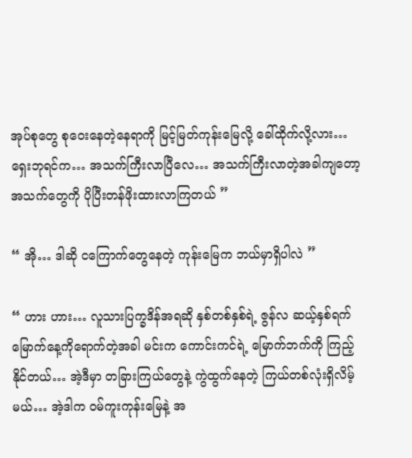အုပ်စုတွေ စုဝေးနေတဲ့နေရာကို မြင့်မြတ်ကုန်းမြေလို့ ခေါ်ထိုက်လို့လား… ရှေးဘုရင်က… အသက်ကြီးလာပြီလေ… အသက်ကြီးလာတဲ့အခါကျတော့ အသက်တွေကို ပိုပြီးတန်ဖိုးထားလာကြတယ် ”

“ အို… ဒါဆို ငကြောက်တွေနေတဲ့ ကုန်းမြေက ဘယ်မှာရှိပါလဲ ”

“ ဟား ဟား… လူသားပြက္ခဒိန်အရဆို နှစ်တစ်နှစ်ရဲ့ ဇွန်လ ဆယ့်နှစ်ရက်မြောက်နေ့ကိုရောက်တဲ့အခါ မင်းက ကောင်းကင်ရဲ့ မြောက်ဘက်ကို ကြည့်နိုင်တယ်… အဲ့ဒီမှာ တခြားကြယ်တွေနဲ့ ကွဲထွက်နေတဲ့ ကြယ်တစ်လုံးရှိလိမ့်မယ်… အဲ့ဒါက ဝမ်ကူးကုန်းမြေနဲ့ အ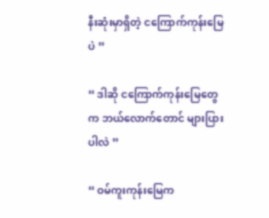နီးဆုံးမှာရှိတဲ့ ငကြောက်ကုန်းမြေပဲ ”

“ ဒါဆို ငကြောက်ကုန်းမြေတွေက ဘယ်လောက်တောင် များပြားပါလဲ ”

“ ဝမ်ကူးကုန်းမြေက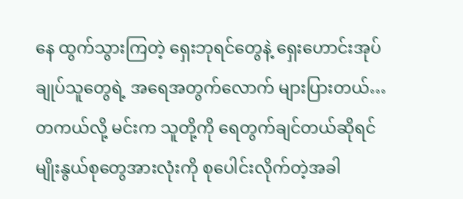နေ ထွက်သွားကြတဲ့ ရှေးဘုရင်တွေနဲ့ ရှေးဟောင်းအုပ်ချုပ်သူတွေရဲ့ အရေအတွက်လောက် များပြားတယ်… တကယ်လို့ မင်းက သူတို့ကို ရေတွက်ချင်တယ်ဆိုရင် မျိုးနွယ်စုတွေအားလုံးကို စုပေါင်းလိုက်တဲ့အခါ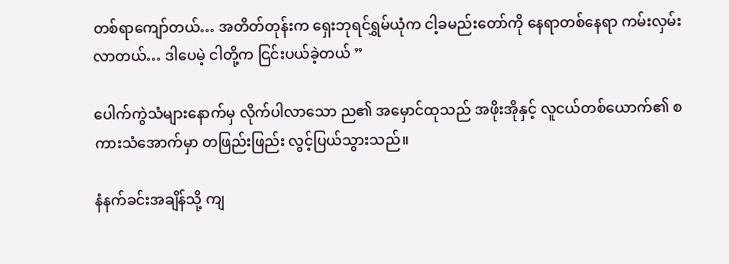တစ်ရာကျော်တယ်… အတိတ်တုန်းက ရှေးဘုရင်ရွှမ်ယုံက ငါ့ခမည်းတော်ကို နေရာတစ်နေရာ ကမ်းလှမ်းလာတယ်… ဒါပေမဲ့ ငါတို့က ငြင်းပယ်ခဲ့တယ် ”

ပေါက်ကွဲသံများနောက်မှ လိုက်ပါလာသော ည၏ အမှောင်ထုသည် အဖိုးအိုနှင့် လူငယ်တစ်ယောက်၏ စကားသံအောက်မှာ တဖြည်းဖြည်း လွင့်ပြယ်သွားသည်။

နံနက်ခင်းအချိန်သို့ ကျ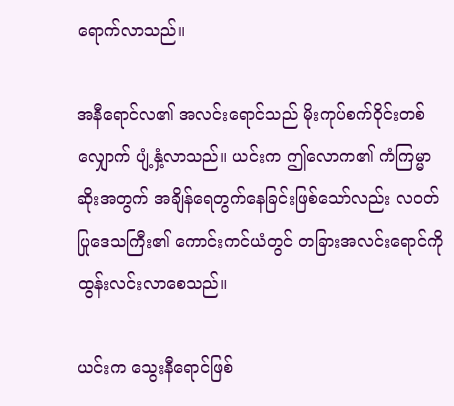ရောက်လာသည်။

အနီရောင်လ၏ အလင်းရောင်သည် မိုးကုပ်စက်ဝိုင်းတစ်လျှောက် ပျံ့နှံ့လာသည်။ ယင်းက ဤလောက၏ ကံကြမ္မာဆိုးအတွက် အချိန်ရေတွက်နေခြင်းဖြစ်သော်လည်း လဝတ်ပြုဒေသကြီး၏ ကောင်းကင်ယံတွင် တခြားအလင်းရောင်ကို ထွန်းလင်းလာစေသည်။

ယင်းက သွေးနီရောင်ဖြစ်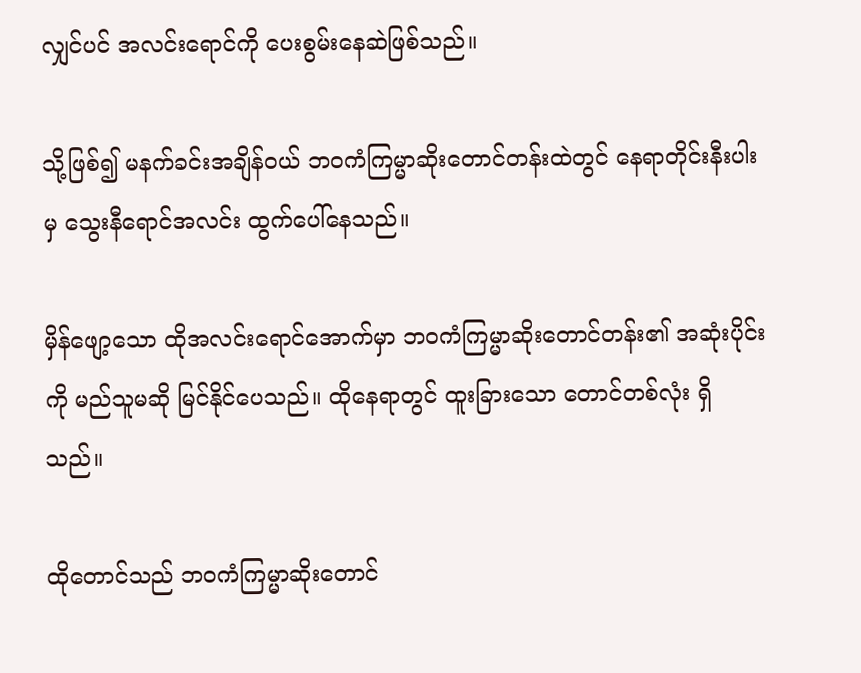လျှင်ပင် အလင်းရောင်ကို ပေးစွမ်းနေဆဲဖြစ်သည်။

သို့ဖြစ်၍ မနက်ခင်းအချိန်ဝယ် ဘဝကံကြမ္မာဆိုးတောင်တန်းထဲတွင် နေရာတိုင်းနီးပါးမှ သွေးနီရောင်အလင်း ထွက်ပေါ်နေသည်။

မှိန်ဖျော့သော ထိုအလင်းရောင်အောက်မှာ ဘဝကံကြမ္မာဆိုးတောင်တန်း၏ အဆုံးပိုင်းကို မည်သူမဆို မြင်နိုင်ပေသည်။ ထိုနေရာတွင် ထူးခြားသော တောင်တစ်လုံး ရှိသည်။

ထိုတောင်သည် ဘဝကံကြမ္မာဆိုးတောင်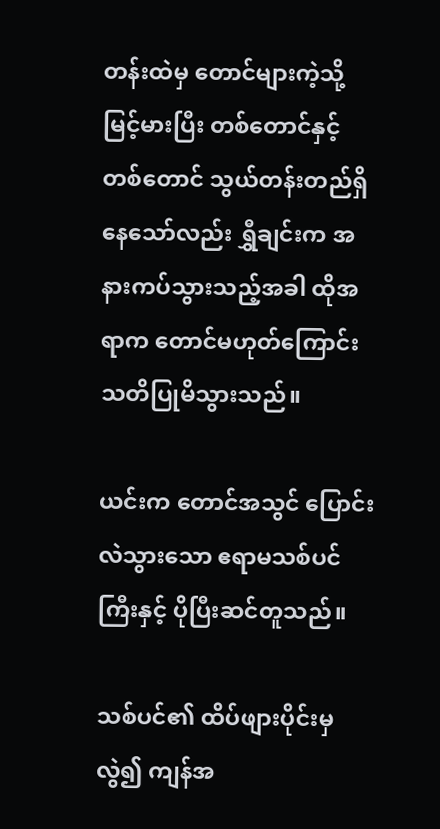တန်းထဲမှ တောင်များကဲ့သို့ မြင့်မားပြီး တစ်တောင်နှင့်တစ်တောင် သွယ်တန်းတည်ရှိနေသော်လည်း ရွှီချင်းက အနားကပ်သွားသည့်အခါ ထိုအရာက တောင်မဟုတ်ကြောင်း သတိပြုမိသွားသည်။

ယင်းက တောင်အသွင် ပြောင်းလဲသွားသော ဧရာမသစ်ပင်ကြီးနှင့် ပိုပြီးဆင်တူသည်။

သစ်ပင်၏ ထိပ်ဖျားပိုင်းမှလွဲ၍ ကျန်အ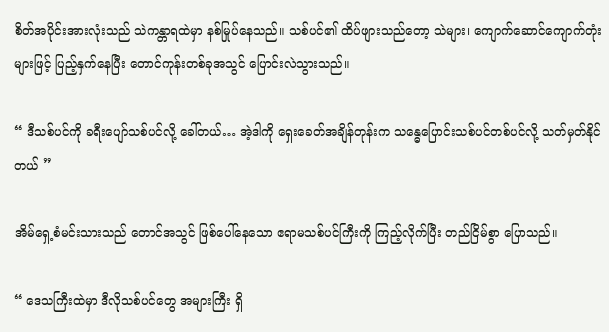စိတ်အပိုင်းအားလုံးသည် သဲကန္တာရထဲမှာ နစ်မြုပ်နေသည်။ သစ်ပင်၏ ထိပ်ဖျားသည်တော့ သဲများ၊ ကျောက်ဆောင်ကျောက်တုံးများဖြင့် ပြည့်နှက်နေပြီး တောင်ကုန်းတစ်ခုအသွင် ပြောင်းလဲသွားသည်။

“ ဒီသစ်ပင်ကို ခရီးပျော်သစ်ပင်လို့ ခေါ်တယ်… အဲ့ဒါကို ရှေးခေတ်အချိန်တုန်းက သန္ဓေပြောင်းသစ်ပင်တစ်ပင်လို့ သတ်မှတ်နိုင်တယ် ”

အိမ်ရှေ့စံမင်းသားသည် တောင်အသွင် ဖြစ်ပေါ်နေသော ဧရာမသစ်ပင်ကြီးကို ကြည့်လိုက်ပြီး တည်ငြိမ်စွာ ပြောသည်။

“ ဒေသကြီးထဲမှာ ဒီလိုသစ်ပင်တွေ အများကြီး ရှိ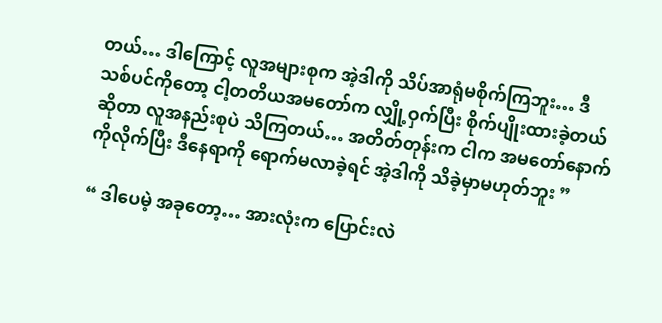တယ်… ဒါကြောင့် လူအများစုက အဲ့ဒါကို သိပ်အာရုံမစိုက်ကြဘူး… ဒီသစ်ပင်ကိုတော့ ငါ့တတိယအမတော်က လျှို့ဝှက်ပြီး စိုက်ပျိုးထားခဲ့တယ်ဆိုတာ လူအနည်းစုပဲ သိကြတယ်… အတိတ်တုန်းက ငါက အမတော်နောက်ကိုလိုက်ပြီး ဒီနေရာကို ရောက်မလာခဲ့ရင် အဲ့ဒါကို သိခဲ့မှာမဟုတ်ဘူး ”

“ ဒါပေမဲ့ အခုတော့… အားလုံးက ပြောင်းလဲ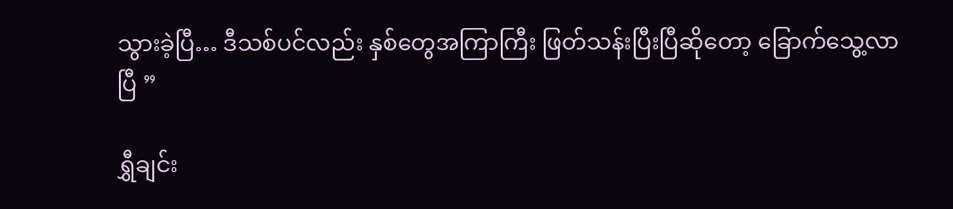သွားခဲ့ပြီ… ဒီသစ်ပင်လည်း နှစ်တွေအကြာကြီး ဖြတ်သန်းပြီးပြီဆိုတော့ ခြောက်သွေ့လာပြီ ”

ရွှီချင်း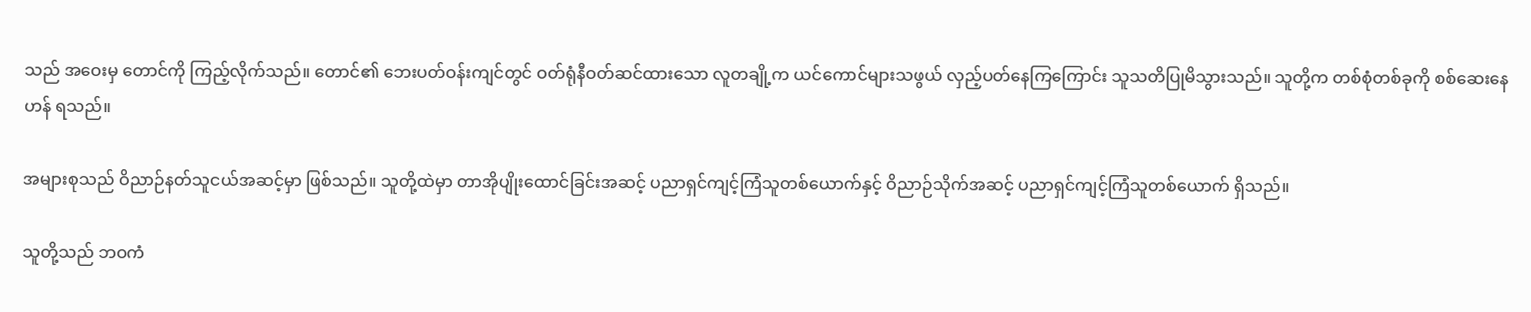သည် အဝေးမှ တောင်ကို ကြည့်လိုက်သည်။ တောင်၏ ဘေးပတ်ဝန်းကျင်တွင် ဝတ်ရုံနီဝတ်ဆင်ထားသော လူတချို့က ယင်ကောင်များသဖွယ် လှည့်ပတ်နေကြကြောင်း သူသတိပြုမိသွားသည်။ သူတို့က တစ်စုံတစ်ခုကို စစ်ဆေးနေဟန် ရသည်။

အများစုသည် ဝိညာဉ်နတ်သူငယ်အဆင့်မှာ ဖြစ်သည်။ သူတို့ထဲမှာ တာအိုပျိုးထောင်ခြင်းအဆင့် ပညာရှင်ကျင့်ကြံသူတစ်ယောက်နှင့် ဝိညာဉ်သိုက်အဆင့် ပညာရှင်ကျင့်ကြံသူတစ်ယောက် ရှိသည်။

သူတို့သည် ဘဝကံ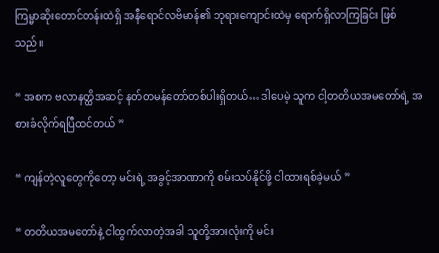ကြမ္မာဆိုးတောင်တန်းထဲရှိ အနီရောင်လဗိမာန်၏ ဘုရားကျောင်းထဲမှ ရောက်ရှိလာကြခြင်း ဖြစ်သည်။

“ အစက ဗလာနတ္ထိအဆင့် နတ်တမန်တော်တစ်ပါးရှိတယ်… ဒါပေမဲ့ သူက ငါ့တတိယအမတော်ရဲ့ အစားခံလိုက်ရပြီထင်တယ် ”

“ ကျန်တဲ့လူတွေကိုတော့ မင်းရဲ့ အခွင့်အာဏာကို စမ်းသပ်နိုင်ဖို့ ငါထားရစ်ခဲ့မယ် ”

“ တတိယအမတော်နဲ့ ငါထွက်လာတဲ့အခါ သူတို့အားလုံးကို မင်း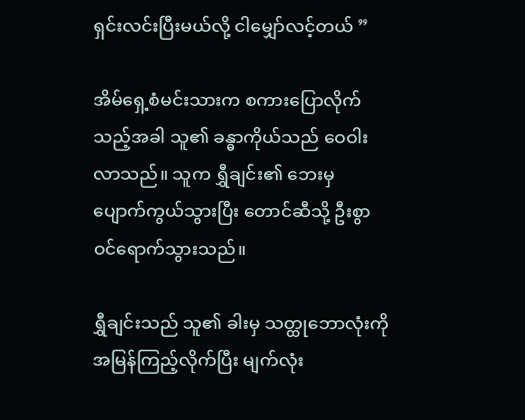ရှင်းလင်းပြီးမယ်လို့ ငါမျှော်လင့်တယ် ”

အိမ်ရှေ့စံမင်းသားက စကားပြောလိုက်သည့်အခါ သူ၏ ခန္ဓာကိုယ်သည် ဝေဝါးလာသည်။ သူက ရွှီချင်း၏ ဘေးမှ ပျောက်ကွယ်သွားပြီး တောင်ဆီသို့ ဦးစွာဝင်ရောက်သွားသည်။

ရွှီချင်းသည် သူ၏ ခါးမှ သတ္ထုဘောလုံးကို အမြန်ကြည့်လိုက်ပြီး မျက်လုံး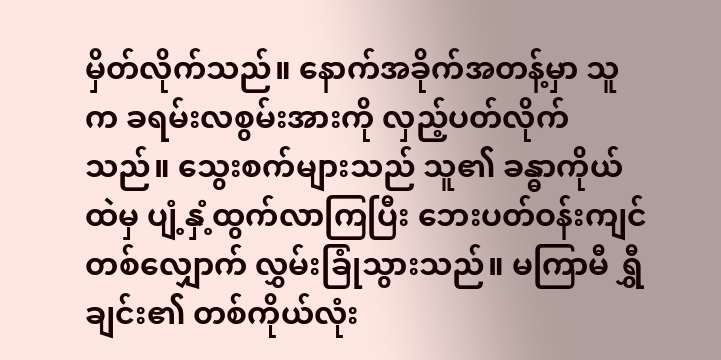မှိတ်လိုက်သည်။ နောက်အခိုက်အတန့်မှာ သူက ခရမ်းလစွမ်းအားကို လှည့်ပတ်လိုက်သည်။ သွေးစက်များသည် သူ၏ ခန္ဓာကိုယ်ထဲမှ ပျံ့နှံ့ထွက်လာကြပြီး ဘေးပတ်ဝန်းကျင်တစ်လျှောက် လွှမ်းခြုံသွားသည်။ မကြာမီ ရွှီချင်း၏ တစ်ကိုယ်လုံး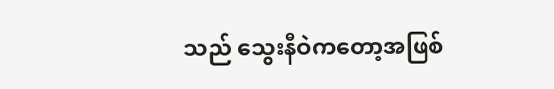သည် သွေးနီဝဲကတော့အဖြစ်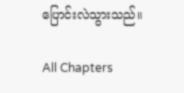ပြောင်းလဲသွားသည်။

All Chapters